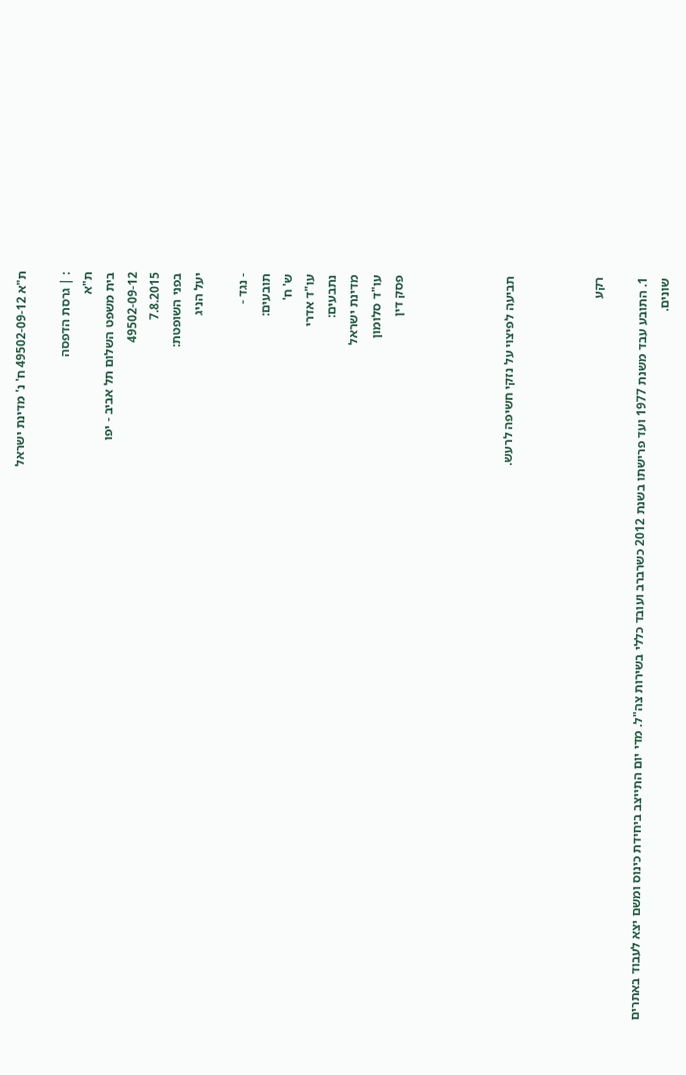ת"א 49502-09-12 ח' נ' מדינת ישראל

: | גרסת הדפסה
ת"א
בית משפט השלום תל אביב - יפו
49502-09-12
7.8.2015
בפני השופטת:
יעל הניג

- נגד -
תובעים:
ש' ח'
עו"ד אדרי
נתבעים:
מדינת ישראל
עו"ד סלומון
פסק דין




תביעה לפיצוי על נזקי חשיפה לרעש.



רקע

1. התובע עבד משנת 1977 ועד פרישתו בשנת 2012 כשרברב ועובד כללי בשירות צה"ל. מדי יום התייצב ביחידת כינוס ומשם יצא לעבוד באתרים שונים.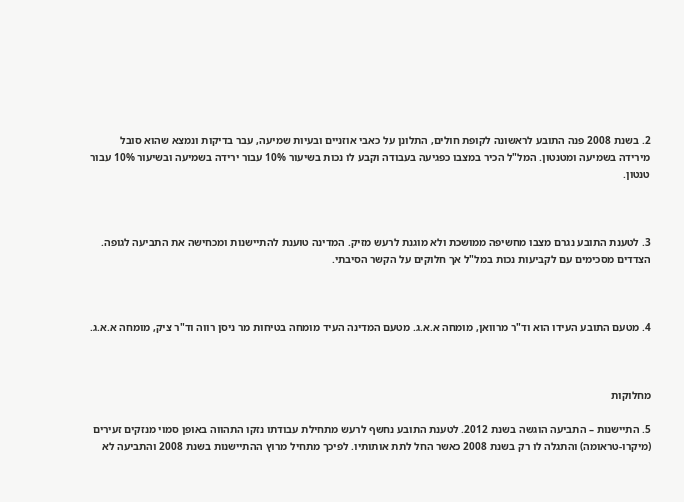2. בשנת 2008 פנה התובע לראשונה לקופת חולים, התלונן על כאבי אוזניים ובעיות שמיעה, עבר בדיקות ונמצא שהוא סובל מירידה בשמיעה ומטנטון. המל"ל הכיר במצבו כפגיעה בעבודה וקבע לו נכות בשיעור 10% עבור ירידה בשמיעה ובשיעור 10% עבור טנטון.



3. לטענת התובע נגרם מצבו מחשיפה ממושכת ולא מוגנת לרעש מזיק. המדינה טוענת להתיישנות ומכחישה את התביעה לגופה. הצדדים מסכימים עם לקביעות נכות במל"ל אך חלוקים על הקשר הסיבתי.



4. מטעם התובע העידו הוא וד"ר מרוואן, מומחה א.א.ג. מטעם המדינה העיד מומחה בטיחות מר ניסן רווה וד"ר ציק, מומחה א.א.ג.



מחלוקות

5. התיישנות – התביעה הוגשה בשנת 2012. לטענת התובע נחשף לרעש מתחילת עבודתו נזקו התהווה באופן סמוי מנזקים זעירים (מיקרו-טראומה) והתגלה לו רק בשנת 2008 כאשר החל לתת אותותיו. לפיכך מתחיל מרוץ ההתיישנות בשנת 2008 והתביעה לא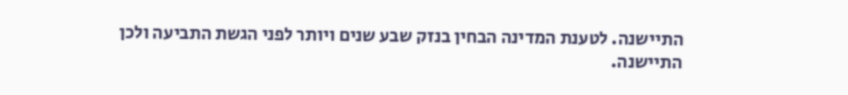התיישנה. לטענת המדינה הבחין בנזק שבע שנים ויותר לפני הגשת התביעה ולכן התיישנה.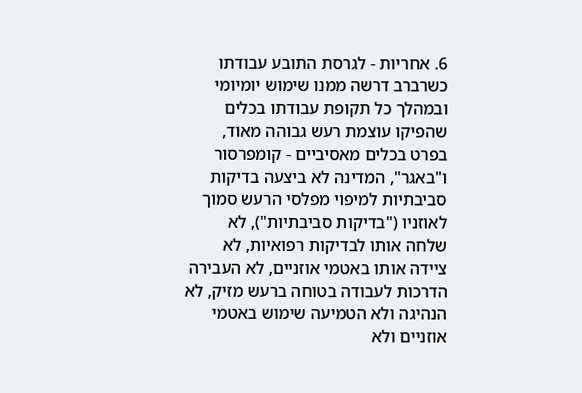6. אחריות - לגרסת התובע עבודתו כשרברב דרשה ממנו שימוש יומיומי ובמהלך כל תקופת עבודתו בכלים שהפיקו עוצמת רעש גבוהה מאוד, בפרט בכלים מאסיביים - קומפרסור ו"באגר", המדינה לא ביצעה בדיקות סביבתיות למיפוי מפלסי הרעש סמוך לאוזניו ("בדיקות סביבתיות"), לא שלחה אותו לבדיקות רפואיות, לא ציידה אותו באטמי אוזניים, לא העבירה הדרכות לעבודה בטוחה ברעש מזיק, לא הנהיגה ולא הטמיעה שימוש באטמי אוזניים ולא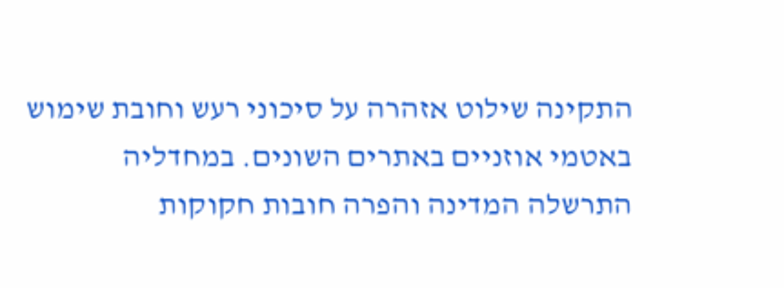התקינה שילוט אזהרה על סיכוני רעש וחובת שימוש באטמי אוזניים באתרים השונים. במחדליה התרשלה המדינה והפרה חובות חקוקות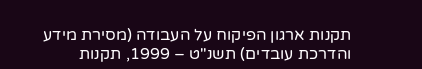תקנות ארגון הפיקוח על העבודה (מסירת מידע והדרכת עובדים) תשנ"ט – 1999, תקנות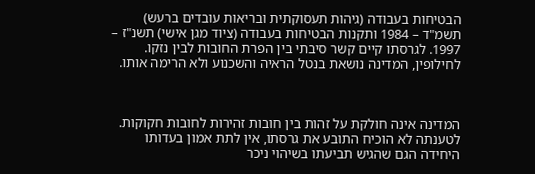הבטיחות בעבודה (גיהות תעסוקתית ובריאות עובדים ברעש) תשמ"ד – 1984 ותקנות הבטיחות בעבודה (ציוד מגן אישי) תשנ"ז – 1997. לגרסתו קיים קשר סיבתי בין הפרת החובות לבין נזקו. לחילופין, המדינה נושאת בנטל הראיה והשכנוע ולא הרימה אותו.



המדינה אינה חולקת על זהות בין חובות זהירות לחובות חקוקות. לטענתה לא הוכיח התובע את גרסתו, אין לתת אמון בעדותו היחידה הגם שהגיש תביעתו בשיהוי ניכר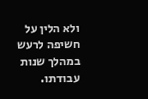ולא הלין על חשיפה לרעש במהלך שנות עבודתו.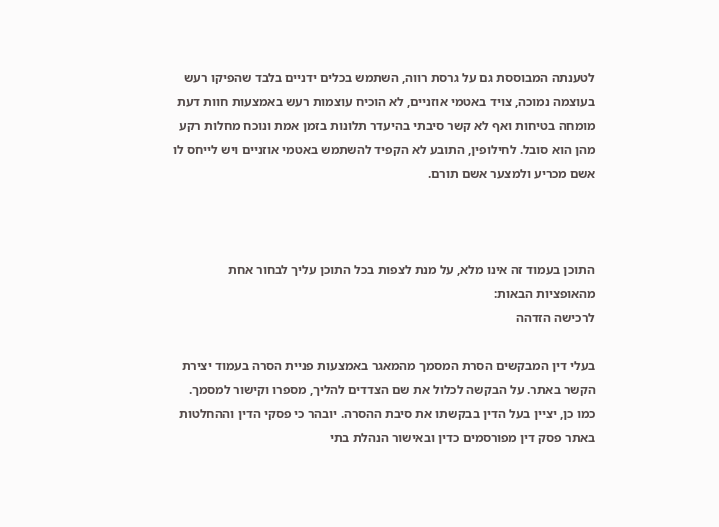לטענתה המבוססת גם על גרסת רווה, השתמש בכלים ידניים בלבד שהפיקו רעש בעוצמה נמוכה, צויד באטמי אוזניים, לא הוכיח עוצמות רעש באמצעות חוות דעת מומחה בטיחות ואף לא קשר סיבתי בהיעדר תלונות בזמן אמת ונוכח מחלות רקע מהן הוא סובל. לחילופין, התובע לא הקפיד להשתמש באטמי אוזניים ויש לייחס לו אשם מכריע ולמצער אשם תורם.



התוכן בעמוד זה אינו מלא, על מנת לצפות בכל התוכן עליך לבחור אחת מהאופציות הבאות:
לרכישה הזדהה

בעלי דין המבקשים הסרת המסמך מהמאגר באמצעות פניית הסרה בעמוד יצירת הקשר באתר. על הבקשה לכלול את שם הצדדים להליך, מספרו וקישור למסמך. כמו כן, יציין בעל הדין בבקשתו את סיבת ההסרה. יובהר כי פסקי הדין וההחלטות באתר פסק דין מפורסמים כדין ובאישור הנהלת בתי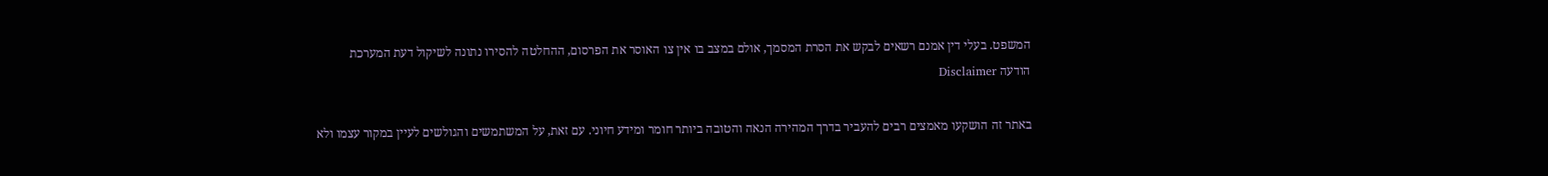המשפט. בעלי דין אמנם רשאים לבקש את הסרת המסמך, אולם במצב בו אין צו האוסר את הפרסום, ההחלטה להסירו נתונה לשיקול דעת המערכת
הודעה Disclaimer

באתר זה הושקעו מאמצים רבים להעביר בדרך המהירה הנאה והטובה ביותר חומר ומידע חיוני. עם זאת, על המשתמשים והגולשים לעיין במקור עצמו ולא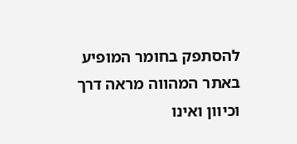להסתפק בחומר המופיע באתר המהווה מראה דרך וכיוון ואינו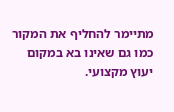מתיימר להחליף את המקור כמו גם שאינו בא במקום יעוץ מקצועי.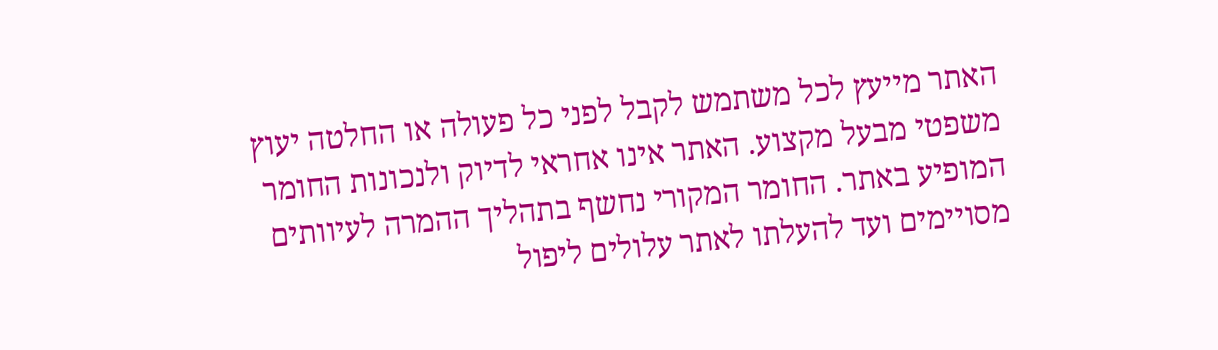האתר מייעץ לכל משתמש לקבל לפני כל פעולה או החלטה יעוץ משפטי מבעל מקצוע. האתר אינו אחראי לדיוק ולנכונות החומר המופיע באתר. החומר המקורי נחשף בתהליך ההמרה לעיוותים מסויימים ועד להעלתו לאתר עלולים ליפול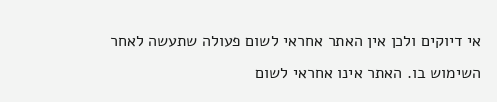אי דיוקים ולכן אין האתר אחראי לשום פעולה שתעשה לאחר השימוש בו. האתר אינו אחראי לשום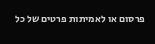פרסום או לאמיתות פרטים של כל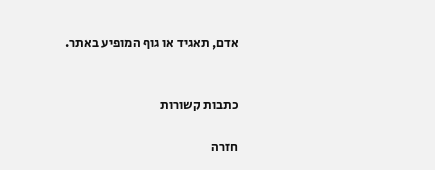אדם, תאגיד או גוף המופיע באתר.


כתבות קשורות

חזרה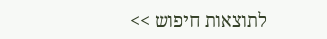לתוצאות חיפוש >>